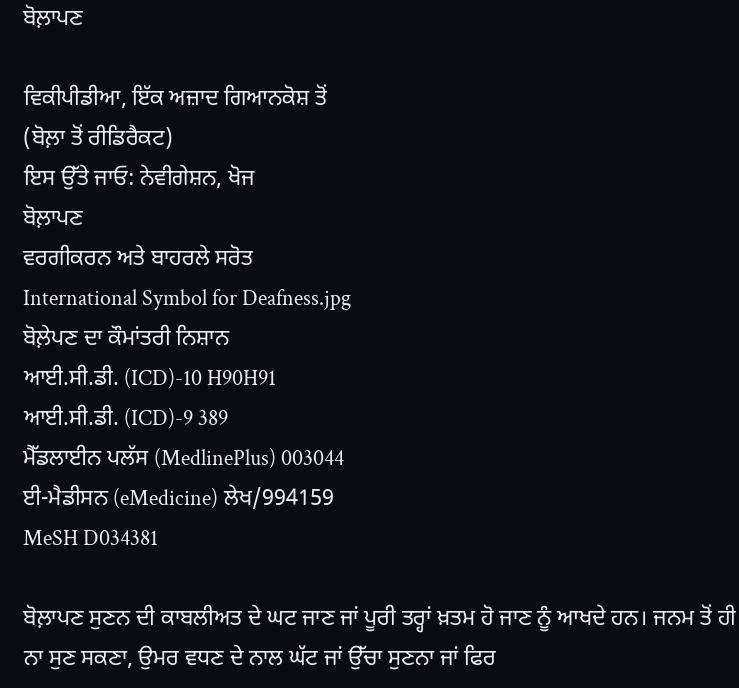ਬੋਲ਼ਾਪਣ

ਵਿਕੀਪੀਡੀਆ, ਇੱਕ ਅਜ਼ਾਦ ਗਿਆਨਕੋਸ਼ ਤੋਂ
(ਬੋਲ਼ਾ ਤੋਂ ਰੀਡਿਰੈਕਟ)
ਇਸ ਉੱਤੇ ਜਾਓ: ਨੇਵੀਗੇਸ਼ਨ, ਖੋਜ
ਬੋਲ਼ਾਪਣ
ਵਰਗੀਕਰਨ ਅਤੇ ਬਾਹਰਲੇ ਸਰੋਤ
International Symbol for Deafness.jpg
ਬੋਲ਼ੇਪਣ ਦਾ ਕੌਮਾਂਤਰੀ ਨਿਸ਼ਾਨ
ਆਈ.ਸੀ.ਡੀ. (ICD)-10 H90H91
ਆਈ.ਸੀ.ਡੀ. (ICD)-9 389
ਮੈੱਡਲਾਈਨ ਪਲੱਸ (MedlinePlus) 003044
ਈ-ਮੈਡੀਸਨ (eMedicine) ਲੇਖ/994159
MeSH D034381

ਬੋਲ਼ਾਪਣ ਸੁਣਨ ਦੀ ਕਾਬਲੀਅਤ ਦੇ ਘਟ ਜਾਣ ਜਾਂ ਪੂਰੀ ਤਰ੍ਹਾਂ ਖ਼ਤਮ ਹੋ ਜਾਣ ਨੂੰ ਆਖਦੇ ਹਨ। ਜਨਮ ਤੋਂ ਹੀ ਨਾ ਸੁਣ ਸਕਣਾ, ਉਮਰ ਵਧਣ ਦੇ ਨਾਲ ਘੱਟ ਜਾਂ ਉੱਚਾ ਸੁਣਨਾ ਜਾਂ ਫਿਰ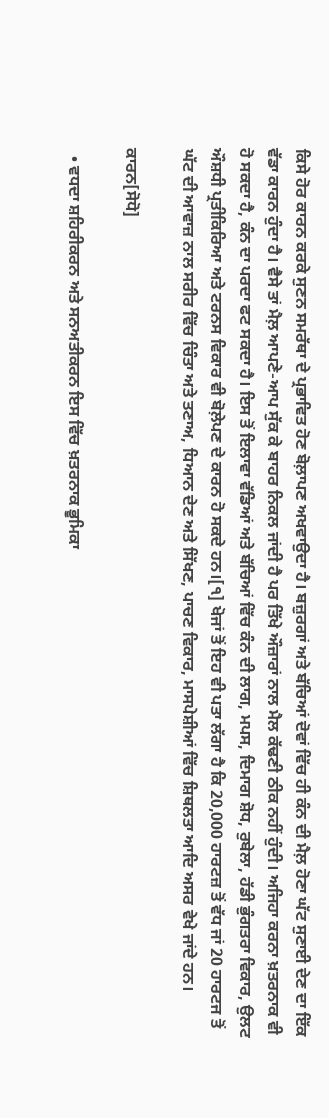ਕਿਸੇ ਹੋਰ ਕਾਰਨ ਕਰਕੇ ਸੁਣਨ ਸਮਰੱਥਾ ਦੇ ਪ੍ਰਭਾਵਿਤ ਹੋਣ ਬੋਲ਼ਾਪਣ ਅਖਵਾਉਦਾ ਹੈ। ਬਜ਼ੁਰਗਾਂ ਅਤੇ ਬੱਚਿਆਂ ਦੋਵਾਂ ਵਿੱਚ ਹੀ ਕੰਨ ਦੀ ਮੈਲ਼ ਹੋਣਾ ਘੱਟ ਸੁਣਾਈ ਦੇਣ ਦਾ ਇੱਕ ਵੱਡਾ ਕਾਰਨ ਹੁੰਦਾ ਹੈ। ਵੈਸੇ ਤਾਂ ਮੈਲ਼ ਆਪਣੇ-ਆਪ ਸੁੱਕ ਕੇ ਬਾਹਰ ਨਿਕਲ ਜਾਂਦੀ ਹੈ ਪਰ ਤਿੱਖੇ ਔਜ਼ਾਰਾਂ ਨਾਲ ਮੈਲ ਕੱਢਣੀ ਠੀਕ ਨਹੀਂ ਹੁੰਦੀ। ਅਜਿਹਾ ਕਰਨਾ ਖ਼ਤਰਨਾਕ ਵੀ ਹੋ ਸਕਦਾ ਹੈ, ਕੰਨ ਦਾ ਪਰਦਾ ਫਟ ਸਕਦਾ ਹੈ। ਇਸ ਤੋਂ ਇਲਾਵਾ ਵੱਡਿਆਂ ਅਤੇ ਬੱਚਿਆਂ ਵਿੱਚ ਕੰਨ ਦੀ ਲਾਗ, ਮਪਸ, ਦਿਮਾਗ ਸ਼ੋਧ, ਰੁਬੇਲਾ, ਹੱਡੀ ਭੁੰਗਤਰਾ ਵਿਕਾਰ, ਉਲਟ ਔਸ਼ਧੀ ਪ੍ਰਤੀਕਿਰਿਆ ਅਤੇ ਟਰਨਸ ਵਿਕਾਰ ਵੀ ਬੋਲ਼ੇਪਣ ਦੇ ਕਾਰਨ ਹੋ ਸਕਦੇ ਹਨ।[੧] ਖੋਜਾਂ ਤੋਂ ਇਹ ਵੀ ਪਤਾ ਲੱਗਾ ਹੈ ਕਿ 20,000 ਹਾਰਟਜ਼ ਤੋਂ ਵੱਧ ਜਾਂ 20 ਹਾਰਟਜ ਤੋਂ ਘੱਟ ਦੀ ਆਵਾਜ਼ ਨਾਲ ਸਰੀਰ ਵਿੱਚ ਚਿੰਤਾ ਅਤੇ ਤਣਾਅ, ਧਿਆਨ ਦੇਣ ਅਤੇ ਸਿੱਖਣ, ਪਾਚਣ ਵਿਕਾਰ, ਮਾਸਪੇਸ਼ੀਆਂ ਵਿੱਚ ਸ਼ਿਥਲਤਾ ਆਦਿ ਅਸਰ ਵੇਖੇ ਜਾਂਦੇ ਹਨ।

ਕਾਰਨ[ਸੋਧੋ]

  • ਵਧਦਾ ਸ਼ਹਿਰੀਕਰਨ ਅਤੇ ਸਨਅਤੀਕਰਨ ਇਸ ਵਿੱਚ ਖ਼ਤਰਨਾਕ ਭੂਮਿਕਾ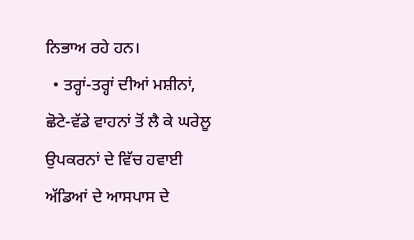ਨਿਭਾਅ ਰਹੇ ਹਨ।
  • ਤਰ੍ਹਾਂ-ਤਰ੍ਹਾਂ ਦੀਆਂ ਮਸ਼ੀਨਾਂ, ਛੋਟੇ-ਵੱਡੇ ਵਾਹਨਾਂ ਤੋਂ ਲੈ ਕੇ ਘਰੇਲੂ ਉਪਕਰਨਾਂ ਦੇ ਵਿੱਚ ਹਵਾਈ ਅੱਡਿਆਂ ਦੇ ਆਸਪਾਸ ਦੇ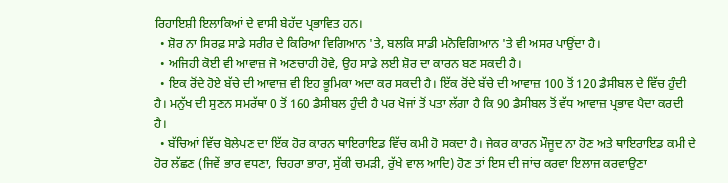ਰਿਹਾਇਸ਼ੀ ਇਲਾਕਿਆਂ ਦੇ ਵਾਸੀ ਬੇਹੱਦ ਪ੍ਰਭਾਵਿਤ ਹਨ।
  • ਸ਼ੋਰ ਨਾ ਸਿਰਫ਼ ਸਾਡੇ ਸਰੀਰ ਦੇ ਕਿਰਿਆ ਵਿਗਿਆਨ 'ਤੇ, ਬਲਕਿ ਸਾਡੀ ਮਨੋਵਿਗਿਆਨ 'ਤੇ ਵੀ ਅਸਰ ਪਾਉਂਦਾ ਹੈ।
  • ਅਜਿਹੀ ਕੋਈ ਵੀ ਆਵਾਜ਼ ਜੋ ਅਣਚਾਹੀ ਹੋਵੇ, ਉਹ ਸਾਡੇ ਲਈ ਸ਼ੋਰ ਦਾ ਕਾਰਨ ਬਣ ਸਕਦੀ ਹੈ।
  • ਇਕ ਰੋਂਦੇ ਹੋਏ ਬੱਚੇ ਦੀ ਆਵਾਜ਼ ਵੀ ਇਹ ਭੂਮਿਕਾ ਅਦਾ ਕਰ ਸਕਦੀ ਹੈ। ਇੱਕ ਰੋਂਦੇ ਬੱਚੇ ਦੀ ਆਵਾਜ਼ 100 ਤੋਂ 120 ਡੈਸੀਬਲ ਦੇ ਵਿੱਚ ਹੁੰਦੀ ਹੈ। ਮਨੁੱਖ ਦੀ ਸੁਣਨ ਸਮਰੱਥਾ 0 ਤੋਂ 160 ਡੈਸੀਬਲ ਹੁੰਦੀ ਹੈ ਪਰ ਖੋਜਾਂ ਤੋਂ ਪਤਾ ਲੱਗਾ ਹੈ ਕਿ 90 ਡੈਸੀਬਲ ਤੋਂ ਵੱਧ ਆਵਾਜ਼ ਪ੍ਰਭਾਵ ਪੈਦਾ ਕਰਦੀ ਹੈ।
  • ਬੱਚਿਆਂ ਵਿੱਚ ਬੋਲੇਪਣ ਦਾ ਇੱਕ ਹੋਰ ਕਾਰਨ ਥਾਇਰਾਇਡ ਵਿੱਚ ਕਮੀ ਹੋ ਸਕਦਾ ਹੈ। ਜੇਕਰ ਕਾਰਨ ਮੌਜੂਦ ਨਾ ਹੋਣ ਅਤੇ ਥਾਇਰਾਇਡ ਕਮੀ ਦੇ ਹੋਰ ਲੱਛਣ (ਜਿਵੇਂ ਭਾਰ ਵਧਣਾ, ਚਿਹਰਾ ਭਾਰਾ, ਸੁੱਕੀ ਚਮੜੀ, ਰੁੱਖੇ ਵਾਲ ਆਦਿ) ਹੋਣ ਤਾਂ ਇਸ ਦੀ ਜਾਂਚ ਕਰਵਾ ਇਲਾਜ ਕਰਵਾਉਣਾ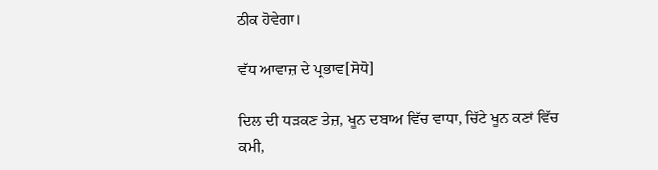ਠੀਕ ਹੋਵੇਗਾ।

ਵੱਧ ਆਵਾਜ਼ ਦੇ ਪ੍ਰਭਾਵ[ਸੋਧੋ]

ਦਿਲ ਦੀ ਧੜਕਣ ਤੇਜ਼, ਖੂਨ ਦਬਾਅ ਵਿੱਚ ਵਾਧਾ, ਚਿੱਟੇ ਖੂਨ ਕਣਾਂ ਵਿੱਚ ਕਮੀ,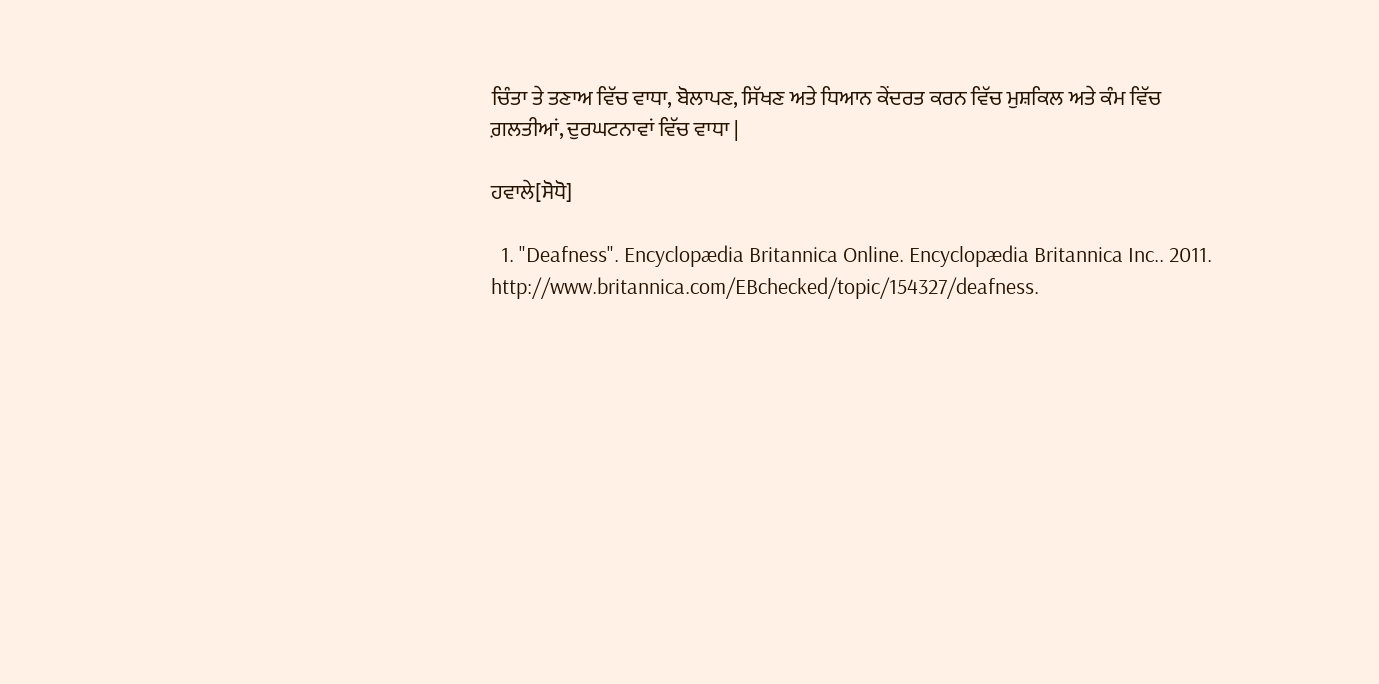ਚਿੰਤਾ ਤੇ ਤਣਾਅ ਵਿੱਚ ਵਾਧਾ, ਬੋਲਾਪਣ, ਸਿੱਖਣ ਅਤੇ ਧਿਆਨ ਕੇਂਦਰਤ ਕਰਨ ਵਿੱਚ ਮੁਸ਼ਕਿਲ ਅਤੇ ਕੰਮ ਵਿੱਚ ਗ਼ਲਤੀਆਂ, ਦੁਰਘਟਨਾਵਾਂ ਵਿੱਚ ਵਾਧਾ |

ਹਵਾਲੇ[ਸੋਧੋ]

  1. "Deafness". Encyclopædia Britannica Online. Encyclopædia Britannica Inc.. 2011. http://www.britannica.com/EBchecked/topic/154327/deafness.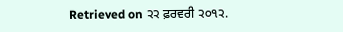Retrieved on ੨੨ ਫ਼ਰਵਰੀ ੨੦੧੨.